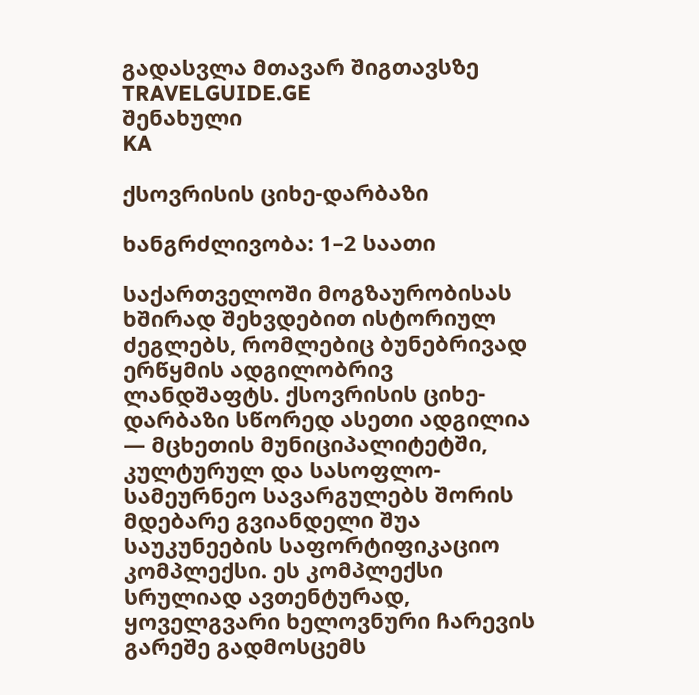გადასვლა მთავარ შიგთავსზე
TRAVELGUIDE.GE
შენახული
KA

ქსოვრისის ციხე-დარბაზი

ხანგრძლივობა: 1–2 საათი

საქართველოში მოგზაურობისას ხშირად შეხვდებით ისტორიულ ძეგლებს, რომლებიც ბუნებრივად ერწყმის ადგილობრივ ლანდშაფტს. ქსოვრისის ციხე-დარბაზი სწორედ ასეთი ადგილია — მცხეთის მუნიციპალიტეტში, კულტურულ და სასოფლო-სამეურნეო სავარგულებს შორის მდებარე გვიანდელი შუა საუკუნეების საფორტიფიკაციო კომპლექსი. ეს კომპლექსი სრულიად ავთენტურად, ყოველგვარი ხელოვნური ჩარევის გარეშე გადმოსცემს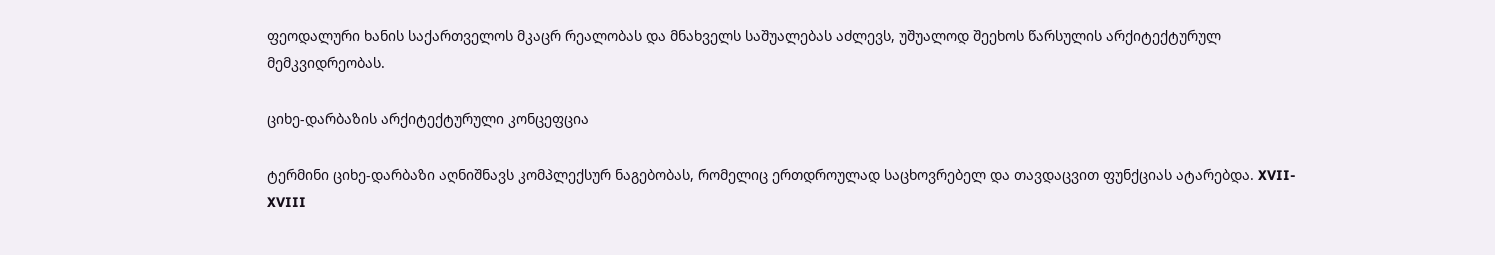ფეოდალური ხანის საქართველოს მკაცრ რეალობას და მნახველს საშუალებას აძლევს, უშუალოდ შეეხოს წარსულის არქიტექტურულ მემკვიდრეობას.

ციხე-დარბაზის არქიტექტურული კონცეფცია

ტერმინი ციხე-დარბაზი აღნიშნავს კომპლექსურ ნაგებობას, რომელიც ერთდროულად საცხოვრებელ და თავდაცვით ფუნქციას ატარებდა. XVII-XVIII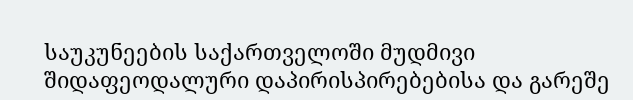საუკუნეების საქართველოში მუდმივი შიდაფეოდალური დაპირისპირებებისა და გარეშე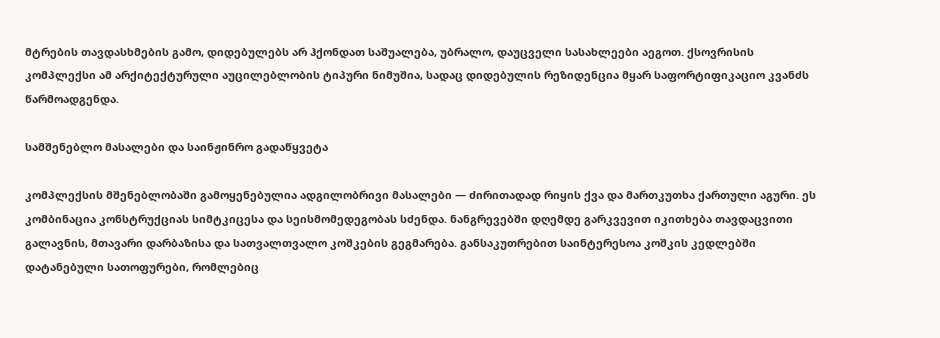მტრების თავდასხმების გამო, დიდებულებს არ ჰქონდათ საშუალება, უბრალო, დაუცველი სასახლეები აეგოთ. ქსოვრისის კომპლექსი ამ არქიტექტურული აუცილებლობის ტიპური ნიმუშია, სადაც დიდებულის რეზიდენცია მყარ საფორტიფიკაციო კვანძს წარმოადგენდა.

სამშენებლო მასალები და საინჟინრო გადაწყვეტა

კომპლექსის მშენებლობაში გამოყენებულია ადგილობრივი მასალები — ძირითადად რიყის ქვა და მართკუთხა ქართული აგური. ეს კომბინაცია კონსტრუქციას სიმტკიცესა და სეისმომედეგობას სძენდა. ნანგრევებში დღემდე გარკვევით იკითხება თავდაცვითი გალავნის, მთავარი დარბაზისა და სათვალთვალო კოშკების გეგმარება. განსაკუთრებით საინტერესოა კოშკის კედლებში დატანებული სათოფურები, რომლებიც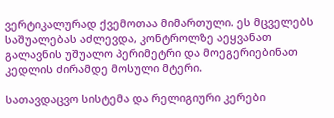ვერტიკალურად ქვემოთაა მიმართული. ეს მცველებს საშუალებას აძლევდა, კონტროლზე აეყვანათ გალავნის უშუალო პერიმეტრი და მოეგერიებინათ კედლის ძირამდე მოსული მტერი.

სათავდაცვო სისტემა და რელიგიური კერები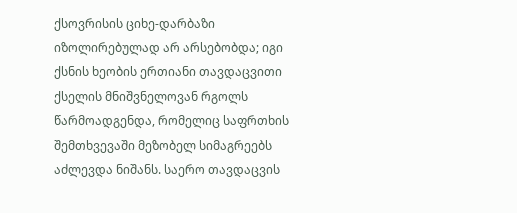ქსოვრისის ციხე-დარბაზი იზოლირებულად არ არსებობდა; იგი ქსნის ხეობის ერთიანი თავდაცვითი ქსელის მნიშვნელოვან რგოლს წარმოადგენდა, რომელიც საფრთხის შემთხვევაში მეზობელ სიმაგრეებს აძლევდა ნიშანს. საერო თავდაცვის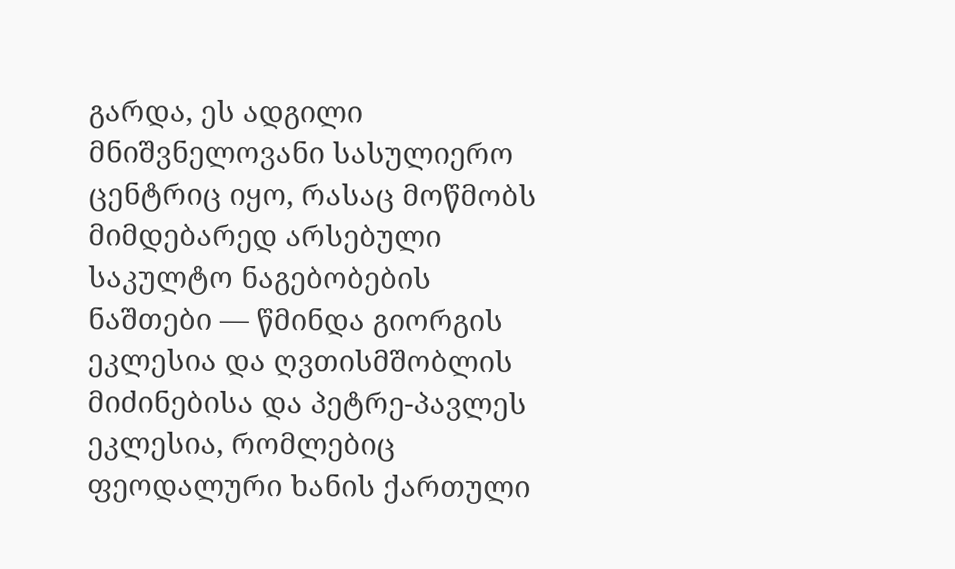გარდა, ეს ადგილი მნიშვნელოვანი სასულიერო ცენტრიც იყო, რასაც მოწმობს მიმდებარედ არსებული საკულტო ნაგებობების ნაშთები — წმინდა გიორგის ეკლესია და ღვთისმშობლის მიძინებისა და პეტრე-პავლეს ეკლესია, რომლებიც ფეოდალური ხანის ქართული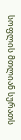სოფლის მთლიან სურათს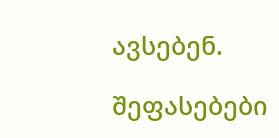ავსებენ.

შეფასებები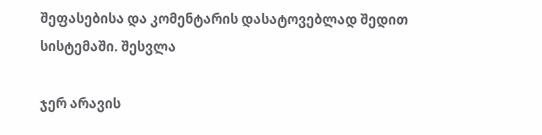შეფასებისა და კომენტარის დასატოვებლად შედით სისტემაში. შესვლა

ჯერ არავის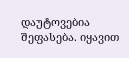დაუტოვებია შეფასება. იყავით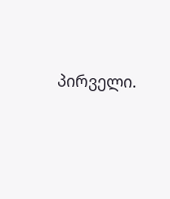პირველი.